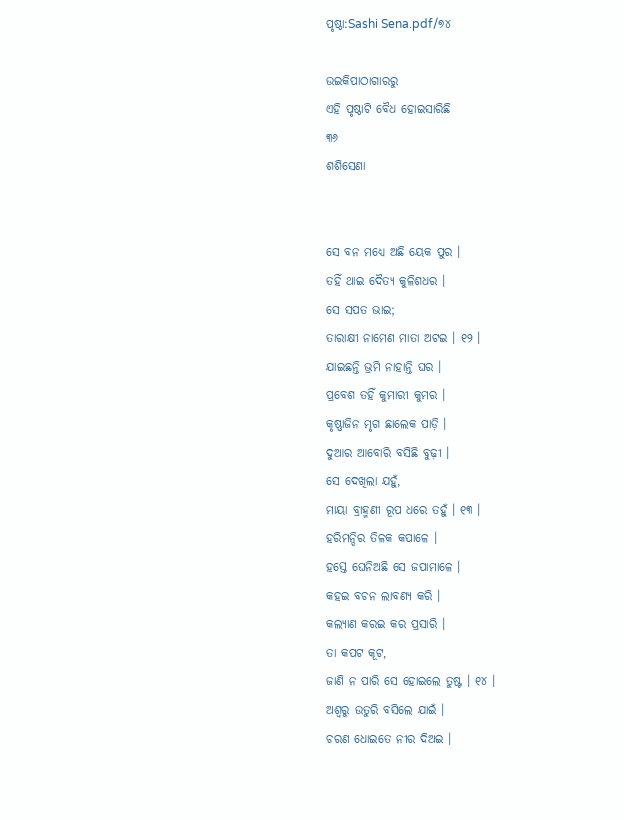ପୃଷ୍ଠା:Sashi Sena.pdf/୭୪

ଉଇକିପାଠାଗାର‌ରୁ
ଏହି ପୃଷ୍ଠାଟି ବୈଧ ହୋଇସାରିଛି
୩୬
ଶଶିସେଣା


ସେ ବନ ମଧ୍ୟେ ଅଛି ୟେକ ପୁର ।
ତହିଁ ଥାଇ ଦୈତ୍ୟ କୁଳିଶଧର ।
ସେ ସପତ ଭାଇ;
ତାରାକ୍ଷୀ ନାମେଣ ମାତା ଅଟଇ । ୧୨ ।
ଯାଇଛନ୍ତି ଭ୍ରମି ନାହାନ୍ତି ଘର ।
ପ୍ରବେଶ ତହିଁ କୁମାରୀ କୁମର ।
କୃଷ୍ଣାଜିନ ମୃଗ ଛାଲେକ ପାଡ଼ି ।
ଦୁଆର ଆବୋରି ବସିଛି ବୁଢ଼ୀ ।
ସେ ଦେଖିଲା ଯହୁଁ,
ମାୟା ବ୍ରାହ୍ମଣୀ ରୂପ ଧରେ ତହୁଁ । ୧୩ ।
ହରିମନ୍ଦିର ତିଳକ କପାଳେ ।
ହସ୍ତେ ଘେନିଅଛି ସେ ଜପାମାଳେ ।
କହଇ ବଚନ ଲାବଣ୍ୟ କରି ।
କଲ୍ୟାଣ କରଇ କର ପ୍ରସାରି ।
ତା କପଟ କୂଟ,
ଜାଣି ନ ପାରି ସେ ହୋଇଲେ ତୁଷ୍ଟ । ୧୪ ।
ଅଶ୍ୱରୁ ଉତୁରି ବସିଲେ ଯାଇଁ ।
ଚରଣ ଧୋଇତେ ନୀର ଦିଅଇ ।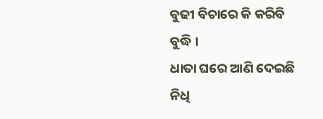ବୁଢୀ ବିଚାରେ କି କରିବି ବୁଦ୍ଧି ।
ଧାତା ଘରେ ଆଣି ଦେଇଛି ନିଧି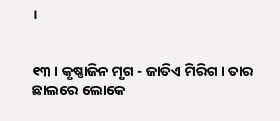।


୧୩ । କୃଷ୍ଣାଜିନ ମୃଗ - ଜାତିଏ ମିରିଗ । ତାର ଛାଲରେ ଲୋକେ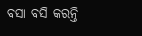ବସା ବସି କରନ୍ତି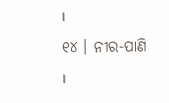।
୧୪ । ନୀର-ପାଣି ।